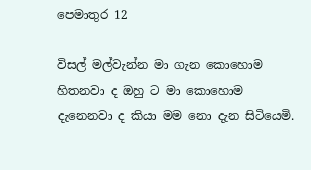පෙමාතුර 12

විසල් මල්වැන්න මා ගැන කොහොම හිතනවා ද ඔහු ට මා කොහොම දැනෙනවා ද කියා මම නො දැන සිටියෙමි.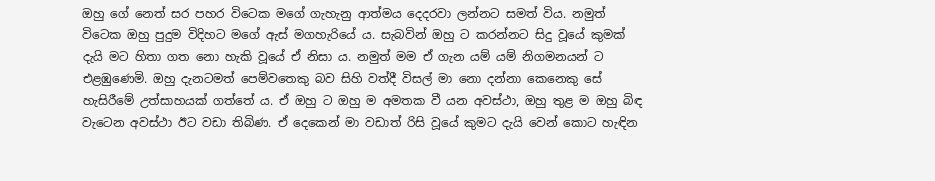ඔහු ගේ නෙත් සර පහර විටෙක මගේ ගැහැනු ආත්මය දෙදරවා ලන්නට සමත් විය. නමුත් විටෙක ඔහු පුදුම විදිහට මගේ ඇස් මගහැරියේ ය. සැබවින් ඔහු ට කරන්නට සිදු වූයේ කුමක් දැයි මට හිතා ගත නො හැකි වූයේ ඒ නිසා ය. නමුත් මම ඒ ගැන යම් යම් නිගමනයන් ට එළඹුණෙමි. ඔහු දැනටමත් පෙම්වතෙකු බව සිහි වත්දී විසල් මා නො දන්නා කෙනෙකු සේ හැසිරීමේ උත්සාහයක් ගත්තේ ය. ඒ ඔහු ට ඔහු ම අමතක වී යන අවස්ථා, ඔහු තුළ ම ඔහු බිඳ වැටෙන අවස්ථා ඊට වඩා තිබිණ. ඒ දෙකෙන් මා වඩාත් රිසි වූයේ කුමට දැයි වෙන් කොට හැඳින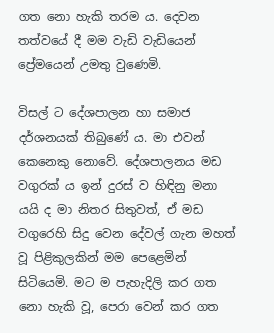ගත නො හැකි තරම ය. දෙවන තත්වයේ දී මම වැඩි වැඩියෙන් ප්‍රේමයෙන් උමතු වුණෙමි.

විසල් ට දේශපාලන හා සමාජ දර්ශනයක් තිබුණේ ය. මා එවන් කෙනෙකු නොවේ. දේශපාලනය මඩ වගුරක් ය ඉන් දුරස් ව හිඳිනු මනා යයි ද මා නිතර සිතුවත්, ඒ මඩ වගුරෙහි සිදු වෙන දේවල් ගැන මහත් වූ පිළිකුලකින් මම පෙළෙමින් සිටියෙමි. මට ම පැහැදිලි කර ගත නො හැකි වූ, පෙරා වෙන් කර ගත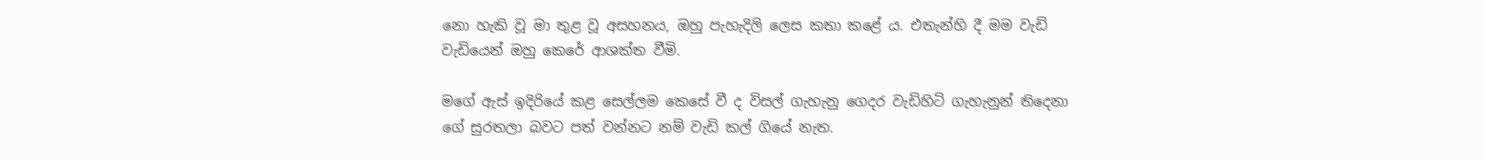නො හැකි වූ මා තුළ වූ අසහනය, ඔහු පැහැදිලි ලෙස කතා කළේ ය. එතැන්හි දී මම වැඩි වැඩියෙන් ඔහු කෙරේ ආශක්ත වීමි.

මගේ ඇස් ඉදිරියේ කළ සෙල්ලම කෙසේ වී ද විසල් ගැහැනු ගෙදර වැඩිහිටි ගැහැනුන් තිදෙනා ගේ සුරතලා බවට පත් වන්නට නම් වැඩි කල් ගියේ නැත.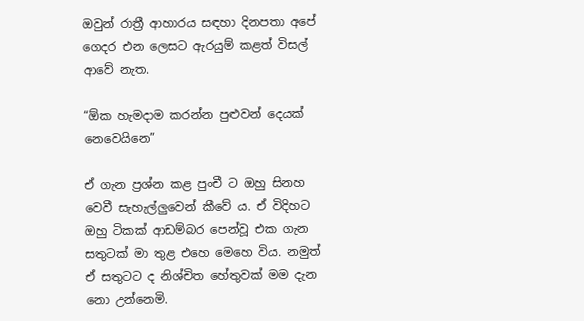ඔවුන් රාත්‍රී ආහාරය සඳහා දිනපතා අපේ ගෙදර එන ලෙසට ඇරයුම් කළත් විසල් ආවේ නැත.

“ඕක හැමදාම කරන්න පුළුවන් දෙයක් නෙවෙයිනෙ”

ඒ ගැන ප්‍රශ්න කළ පුංචී ට ඔහු සිනහ වෙවී සැහැල්ලුවෙන් කීවේ ය. ඒ විදිහට ඔහු ටිකක් ආඩම්බර පෙන්වූ එක ගැන සතුටක් මා තුළ එහෙ මෙහෙ විය. නමුත් ඒ සතුටට ද නිශ්චිත හේතුවක් මම දැන නො උන්නෙමි.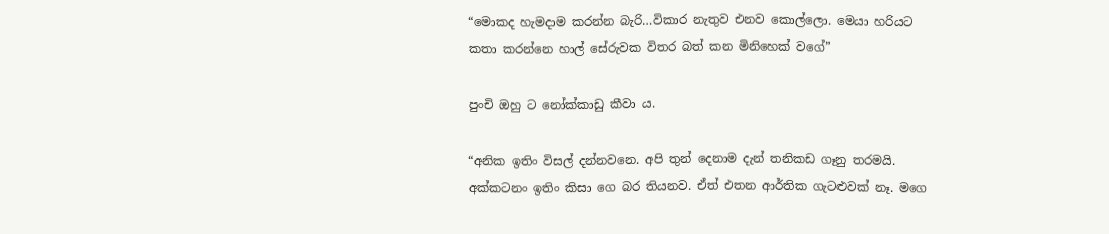“මොකද හැමදාම කරන්න බැරි…විකාර නැතුව එනව කොල්ලො. මෙයා හරියට කතා කරන්නෙ හාල් සේරුවක විතර බත් කන මිනිහෙක් වගේ”

පුංචි ඔහු ට නෝක්කාඩු කීවා ය.

“අනික ඉතිං විසල් දන්නවනෙ. අපි තුන් දෙනාම දැන් තනිකඩ ගෑනු තරමයි. අක්කටනං ඉතිං කිසා ගෙ බර තියනව. ඒත් එතන ආර්තික ගැටළුවක් නෑ. මගෙ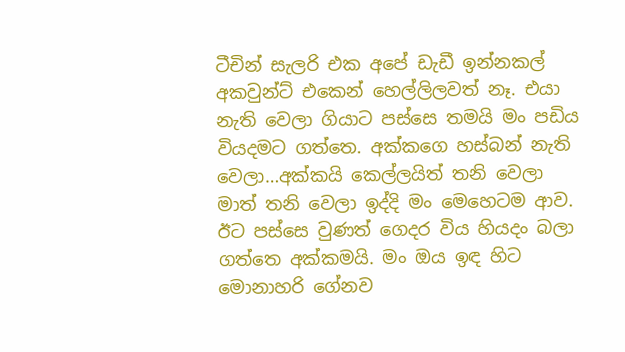ටීචින් සැලරි එක අපේ ඩැඩී ඉන්නකල් අකවුන්ට් එකෙන් හෙල්ලිලවත් නෑ. එයා නැති වෙලා ගියාට පස්සෙ තමයි මං පඩිය වියදමට ගත්තෙ. අක්කගෙ හස්බන් නැති වෙලා…අක්කයි කෙල්ලයිත් තනි වෙලා මාත් තනි වෙලා ඉද්දි මං මෙහෙටම ආව. ඊට පස්සෙ වුණත් ගෙදර විය හියදං බලා ගත්තෙ අක්කමයි. මං ඔය ඉඳ හිට මොනාහරි ගේනව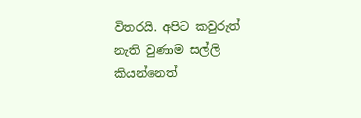විතරයි. අපිට කවුරුත් නැති වුණාම සල්ලි කියන්නෙත්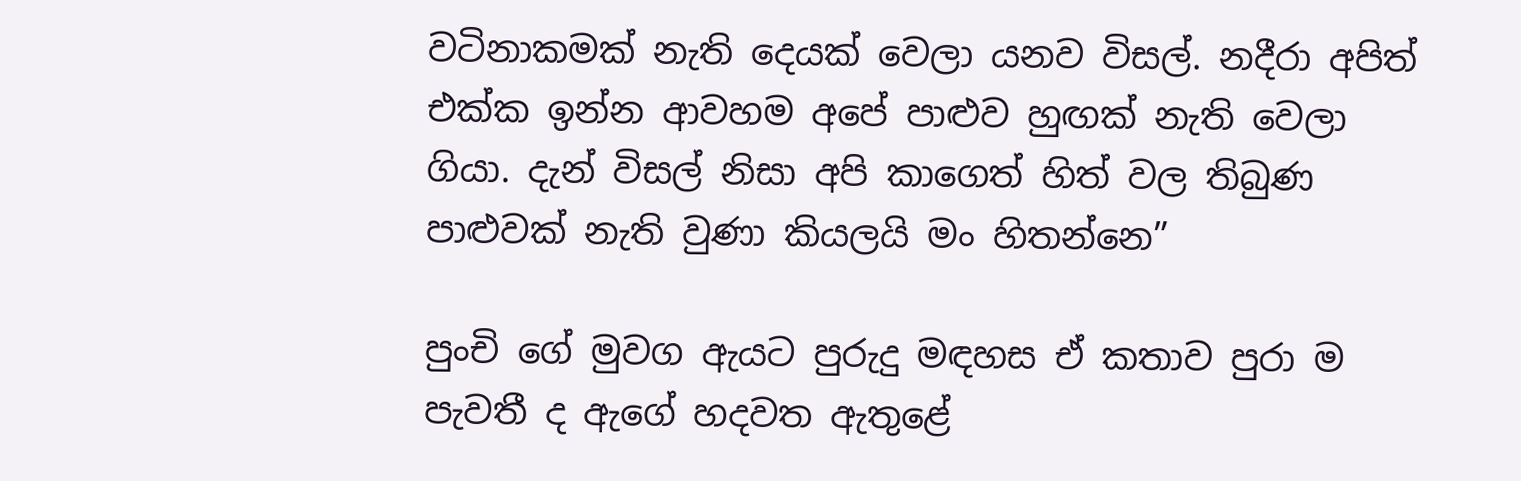වටිනාකමක් නැති දෙයක් වෙලා යනව විසල්. නදීරා අපිත් එක්ක ඉන්න ආවහම අපේ පාළුව හුඟක් නැති වෙලා ගියා. දැන් විසල් නිසා අපි කාගෙත් හිත් වල තිබුණ පාළුවක් නැති වුණා කියලයි මං හිතන්නෙ”

පුංචි ගේ මුවග ඇයට පුරුදු මඳහස ඒ කතාව පුරා ම පැවතී ද ඇගේ හදවත ඇතුළේ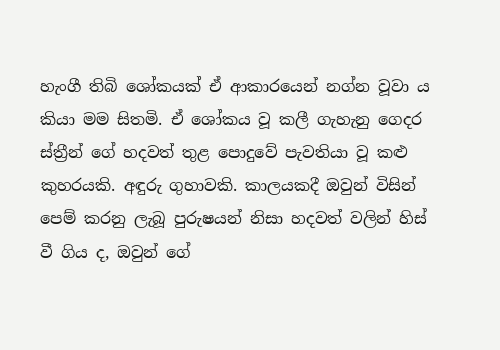හැංගී තිබි ශෝකයක් ඒ ආකාරයෙන් නග්න වූවා ය කියා මම සිතමි. ඒ ශෝකය වූ කලී ගැහැනු ගෙදර ස්ත්‍රීන් ගේ හදවත් තුළ පොදුවේ පැවතියා වූ කළු කුහරයකි. අඳුරු ගුහාවකි. කාලයකදී ඔවුන් විසින් පෙම් කරනු ලැබූ පුරුෂයන් නිසා හදවත් වලින් හිස් වී ගිය ද, ඔවුන් ගේ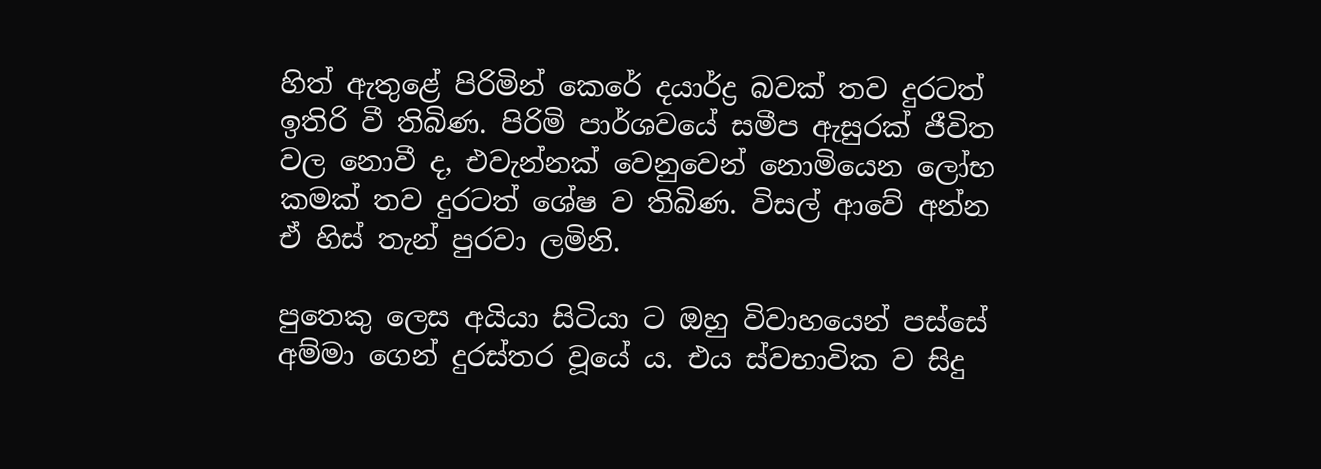හිත් ඇතුළේ පිරිමින් කෙරේ දයාර්ද්‍ර බවක් තව දුරටත් ඉතිරි වී තිබිණ. පිරිමි පාර්ශවයේ සමීප ඇසුරක් ජීවිත වල නොවී ද, එවැන්නක් වෙනුවෙන් නොමියෙන ලෝභ කමක් තව දුරටත් ශේෂ ව තිබිණ. විසල් ආවේ අන්න ඒ හිස් තැන් පුරවා ලමිනි.

පුතෙකු ලෙස අයියා සිටියා ට ඔහු විවාහයෙන් පස්සේ අම්මා ගෙන් දුරස්තර වූයේ ය. එය ස්වභාවික ව සිදු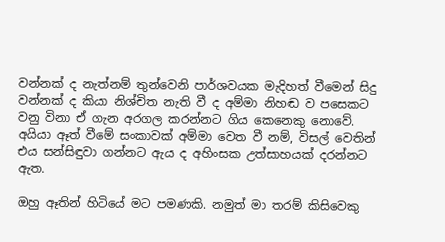වන්නක් ද නැත්නම් තුන්වෙනි පාර්ශවයක මැදිහත් වීමෙන් සිදු වන්නක් ද කියා නිශ්චිත නැති වී ද අම්මා නිහඬ ව පසෙකට වනු විනා ඒ ගැන අරගල කරන්නට ගිය කෙනෙකු නොවේ. අයියා ඈත් වීමේ සංකාවක් අම්මා වෙත වී නම්, විසල් වෙතින් එය සන්සිඳුවා ගන්නට ඇය ද අහිංසක උත්සාහයක් දරන්නට ඇත.

ඔහු ඈතින් හිටියේ මට පමණකි. නමුත් මා තරම් කිසිවෙකු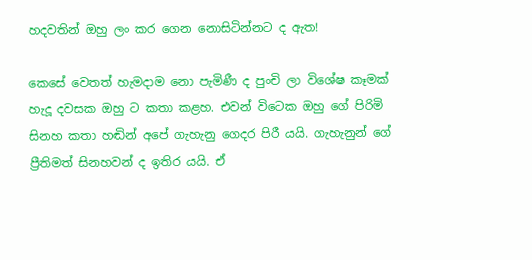හදවතින් ඔහු ලං කර ගෙන නොසිටින්නට ද ඇත!

කෙසේ වෙතත් හැමදාම නො පැමිණී ද පුංචි ලා විශේෂ කෑමක් හැදූ දවසක ඔහු ට කතා කළහ. එවන් විටෙක ඔහු ගේ පිරිමි සිනහ කතා හඬින් අපේ ගැහැනු ගෙදර පිරී යයි. ගැහැනුන් ගේ ප්‍රීතිමත් සිනහවන් ද ඉතිර යයි. ඒ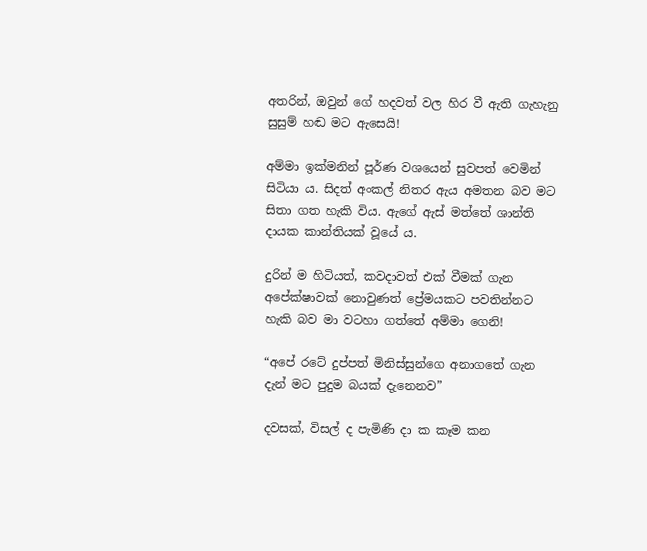අතරින්, ඔවුන් ගේ හදවත් වල හිර වී ඇති ගැහැනු සුසුම් හඬ මට ඇසෙයි!

අම්මා ඉක්මනින් පූර්ණ වශයෙන් සුවපත් වෙමින් සිටියා ය. සිදත් අංකල් නිතර ඇය අමතන බව මට සිතා ගත හැකි විය. ඇගේ ඇස් මත්තේ ශාන්ති දායක කාන්තියක් වූයේ ය.

දුරින් ම හිටියත්, කවදාවත් එක් වීමක් ගැන අපේක්ෂාවක් නොවුණත් ප්‍රේමයකට පවතින්නට හැකි බව මා වටහා ගත්තේ අම්මා ගෙනි!

“අපේ රටේ දුප්පත් මිනිස්සුන්ගෙ අනාගතේ ගැන දැන් මට පුදුම බයක් දැනෙනව”

දවසක්, විසල් ද පැමිණි දා ක කෑම කන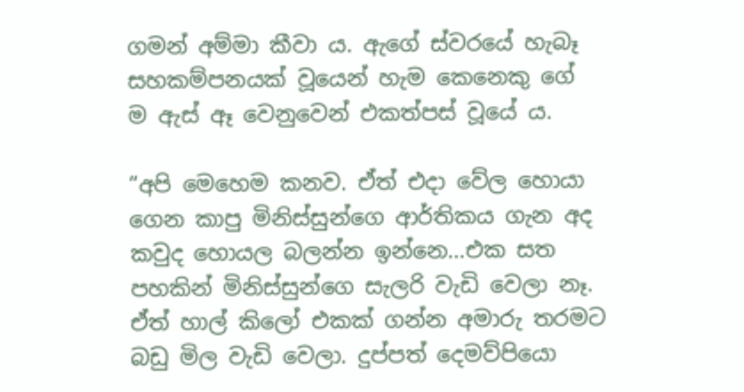ගමන් අම්මා කීවා ය. ඇගේ ස්වරයේ හැබෑ සහකම්පනයක් වූයෙන් හැම කෙනෙකු ගේ ම ඇස් ඈ වෙනුවෙන් එකත්පස් වූයේ ය.

“අපි මෙහෙම කනව. ඒත් එදා වේල හොයා ගෙන කාපු මිනිස්සුන්ගෙ ආර්තිකය ගැන අද කවුද හොයල බලන්න ඉන්නෙ…එක සත පහකින් මිනිස්සුන්ගෙ සැලරි වැඩි වෙලා නෑ. ඒත් හාල් කිලෝ එකක් ගන්න අමාරු තරමට බඩු මිල වැඩි වෙලා. දුප්පත් දෙමව්පියො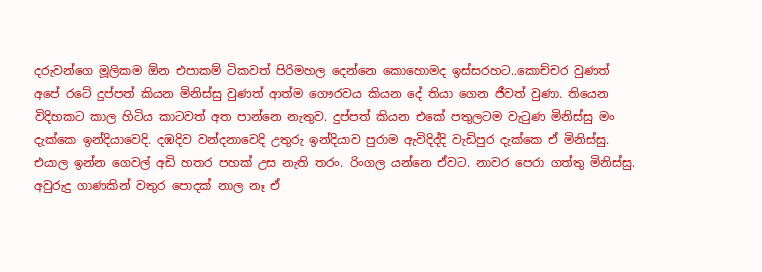දරුවන්ගෙ මූලිකම ඕන එපාකම් ටිකවත් පිරිමහල දෙන්නෙ කොහොමද ඉස්සරහට..කොච්චර වුණත් අපේ රටේ දුප්පත් කියන මිනිස්සු වුණත් ආත්ම ගෞරවය කියන දේ තියා ගෙන ජීවත් වුණා. තියෙන විදිහකට කාල හිටිය කාටවත් අත පාන්නෙ නැතුව. දුප්පත් කියන එකේ පතුලටම වැටුණ මිනිස්සු මං දැක්කෙ ඉන්දියාවෙදි. දඹදිව වන්දනාවෙදි උතුරු ඉන්දියාව පුරාම ඇවිදිද්දි වැඩිපුර දැක්කෙ ඒ මිනිස්සු. එයාල ඉන්න ගෙවල් අඩි හතර පහක් උස නැති තරං. රිංගල යන්නෙ ඒවට. නාවර පෙරා ගත්තු මිනිස්සු. අවුරුදු ගාණකින් වතුර පොදක් නාල නෑ ඒ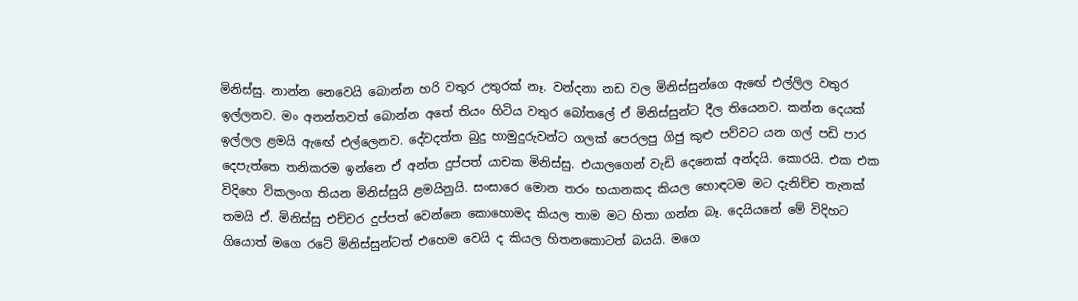මිනිස්සු. නාන්න නෙවෙයි බොන්න හරි වතුර උතුරක් නෑ. වන්දනා නඩ වල මිනිස්සුන්ගෙ ඇඟේ එල්ලිල වතුර ඉල්ලනව. මං අනන්තවත් බොන්න අතේ තියං හිටිය වතුර බෝතලේ ඒ මිනිස්සුන්ට දීල තියෙනව. කන්න දෙයක් ඉල්ලල ළමයි ඇඟේ එල්ලෙනව. දේවදත්ත බුදු හාමුදුරුවන්ට ගලක් පෙරලපු ගිජු කුළු පව්වට යන ගල් පඩි පාර දෙපැත්තෙ තනිකරම ඉන්නෙ ඒ අන්ත දුප්පත් යාචක මිනිස්සු. එයාලගෙන් වැඩි දෙනෙක් අන්දයි. කොරයි. එක එක විදිහෙ විකලංග තියන මිනිස්සුයි ළමයිනුයි. සංසාරෙ මොන තරං භයානකද කියල හොඳටම මට දැනිච්ච තැනක් තමයි ඒ. මිනිස්සු එච්චර දුප්පත් වෙන්නෙ කොහොමද කියල තාම මට හිතා ගන්න බෑ. දෙයියනේ මේ විදිහට ගියොත් මගෙ රටේ මිනිස්සුන්ටත් එහෙම වෙයි ද කියල හිතනකොටත් බයයි. මගෙ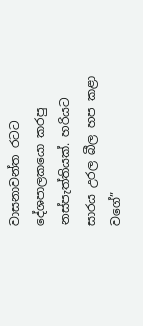වාසනාවන්ත රටට දේශපාලකයො කරපු නස්පැත්තියක්. හරියට සාරය උරල බීල හප කළා වගේ”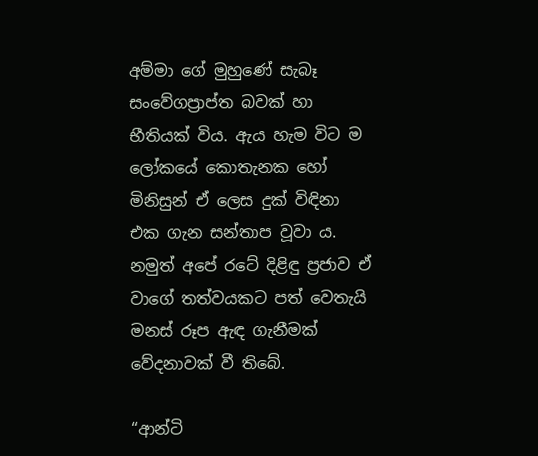අම්මා ගේ මුහුණේ සැබෑ සංවේගප්‍රාප්ත බවක් හා භීතියක් විය. ඇය හැම විට ම ලෝකයේ කොතැනක හෝ මිනිසුන් ඒ ලෙස දුක් විඳිනා එක ගැන සන්තාප වූවා ය. නමුත් අපේ රටේ දිළිඳු ප්‍රජාව ඒ වාගේ තත්වයකට පත් වෙතැයි මනස් රූප ඇඳ ගැනීමක් වේදනාවක් වී තිබේ.

“ආන්ටි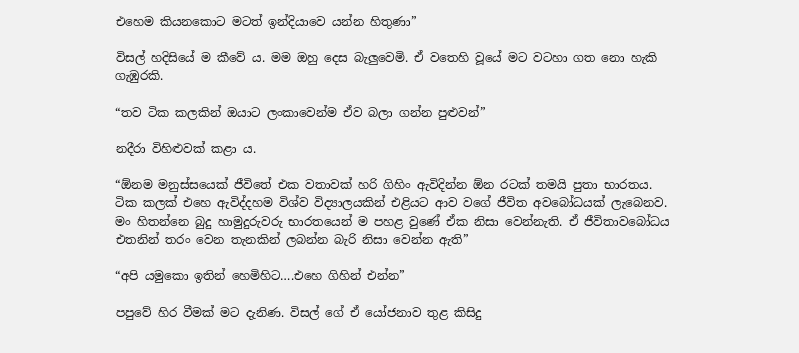එහෙම කියනකොට මටත් ඉන්දියාවෙ යන්න හිතුණා”

විසල් හදිසියේ ම කීවේ ය. මම ඔහු දෙස බැලුවෙමි. ඒ වතෙහි වූයේ මට වටහා ගත නො හැකි ගැඹුරකි.

“තව ටික කලකින් ඔයාට ලංකාවෙන්ම ඒව බලා ගන්න පුළුවන්”

නදීරා විහිළුවක් කළා ය.

“ඕනම මනුස්සයෙක් ජීවිතේ එක වතාවක් හරි ගිහිං ඇවිදින්න ඕන රටක් තමයි පුතා භාරතය. ටික කලක් එහෙ ඇවිද්දහම විශ්ව විද්‍යාලයකින් එළියට ආව වගේ ජීවිත අවබෝධයක් ලැබෙනව. මං හිතන්නෙ බුදු හාමුදුරුවරු භාරතයෙන් ම පහළ වුණේ ඒක නිසා වෙන්නැති. ඒ ජීවිතාවබෝධය එතනින් තරං වෙන තැනකින් ලබන්න බැරි නිසා වෙන්න ඇති”

“අපි යමුකො ඉතින් හෙමිහිට….එහෙ ගිහින් එන්න”

පපුවේ හිර වීමක් මට දැනිණ. විසල් ගේ ඒ යෝජනාව තුළ කිසිදු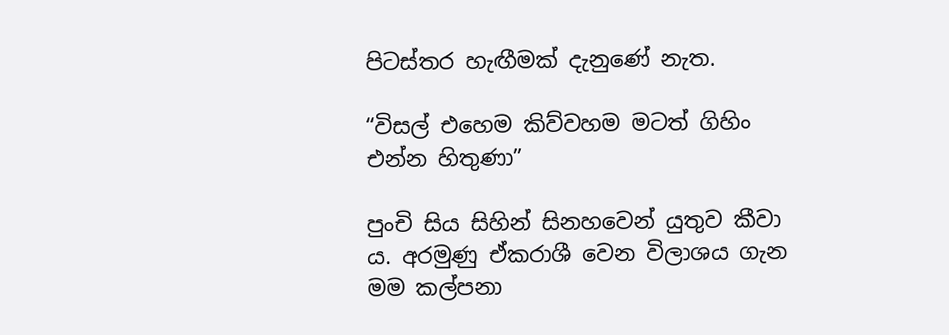පිටස්තර හැඟීමක් දැනුණේ නැත.

“විසල් එහෙම කිව්වහම මටත් ගිහිං එන්න හිතුණා”

පුංචි සිය සිහින් සිනහවෙන් යුතුව කීවා ය. අරමුණු ඒකරාශී වෙන විලාශය ගැන මම කල්පනා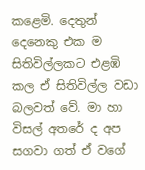කළෙමි. දෙතුන් දෙනෙකු එක ම සිතිවිල්ලකට එළඹි කල ඒ සිතිවිල්ල වඩා බලවත් වේ. මා හා විසල් අතරේ ද අප සගවා ගත් ඒ වගේ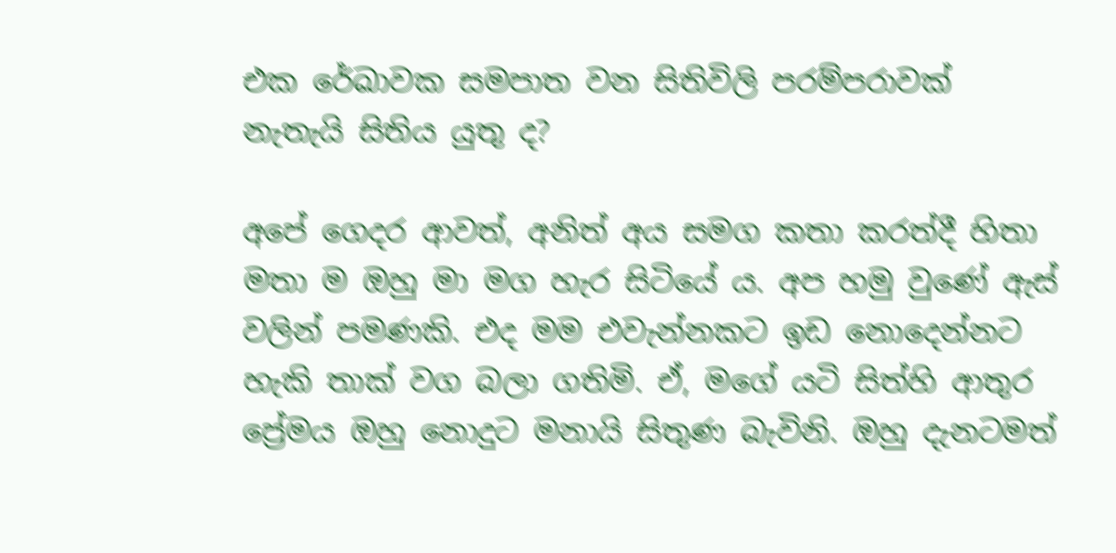එක රේඛාවක සමපාත වන සිතිවිලි පරම්පරාවක් නැතැයි සිතිය යුතු ද?

අපේ ගෙදර ආවත්, අනිත් අය සමග කතා කරත්දී හිතා මතා ම ඔහු මා මග හැර සිටියේ ය. අප හමු වුණේ ඇස් වලින් පමණකි. එද මම එවැන්නකට ඉඩ නොදෙන්නට හැකි තාක් වග බලා ගතිමි. ඒ, මගේ යටි සිත්හි ආතුර ප්‍රේමය ඔහු නොදුට මනායි සිතුණ බැවිනි. ඔහු දැනටමත්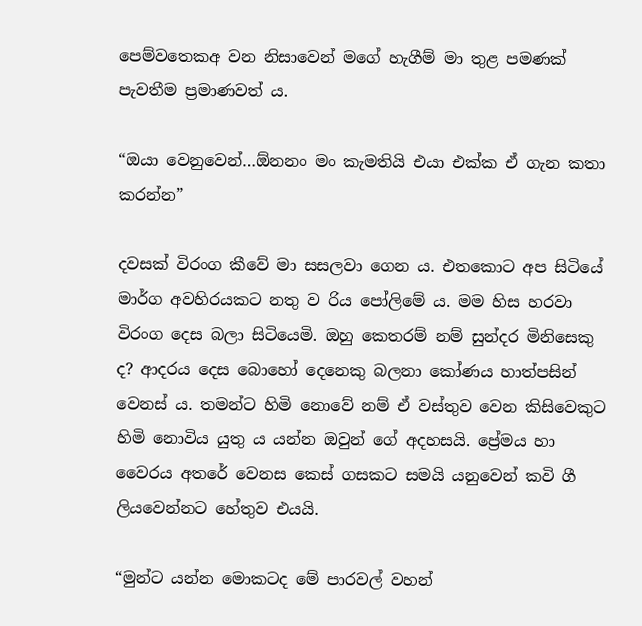පෙම්වතෙකඅ වන නිසාවෙන් මගේ හැගීම් මා තුළ පමණක් පැවතීම ප්‍රමාණවත් ය.

“ඔයා වෙනුවෙන්…ඕනනං මං කැමතියි එයා එක්ක ඒ ගැන කතා කරන්න”

දවසක් විරංග කීවේ මා සසලවා ගෙන ය. එතකොට අප සිටියේ මාර්ග අවහිරයකට නතු ව රිය පෝලිමේ ය. මම හිස හරවා විරංග දෙස බලා සිටියෙමි. ඔහු කෙතරම් නම් සුන්දර මිනිසෙකු ද? ආදරය දෙස බොහෝ දෙනෙකු බලනා කෝණය හාත්පසින් වෙනස් ය. තමන්ට හිමි නොවේ නම් ඒ වස්තුව වෙන කිසිවෙකුට හිමි නොවිය යුතු ය යන්න ඔවුන් ගේ අදහසයි. ප්‍රේමය හා වෛරය අතරේ වෙනස කෙස් ගසකට සමයි යනුවෙන් කවි ගී ලියවෙන්නට හේතුව එයයි.

“මුන්ට යන්න මොකටද මේ පාරවල් වහන්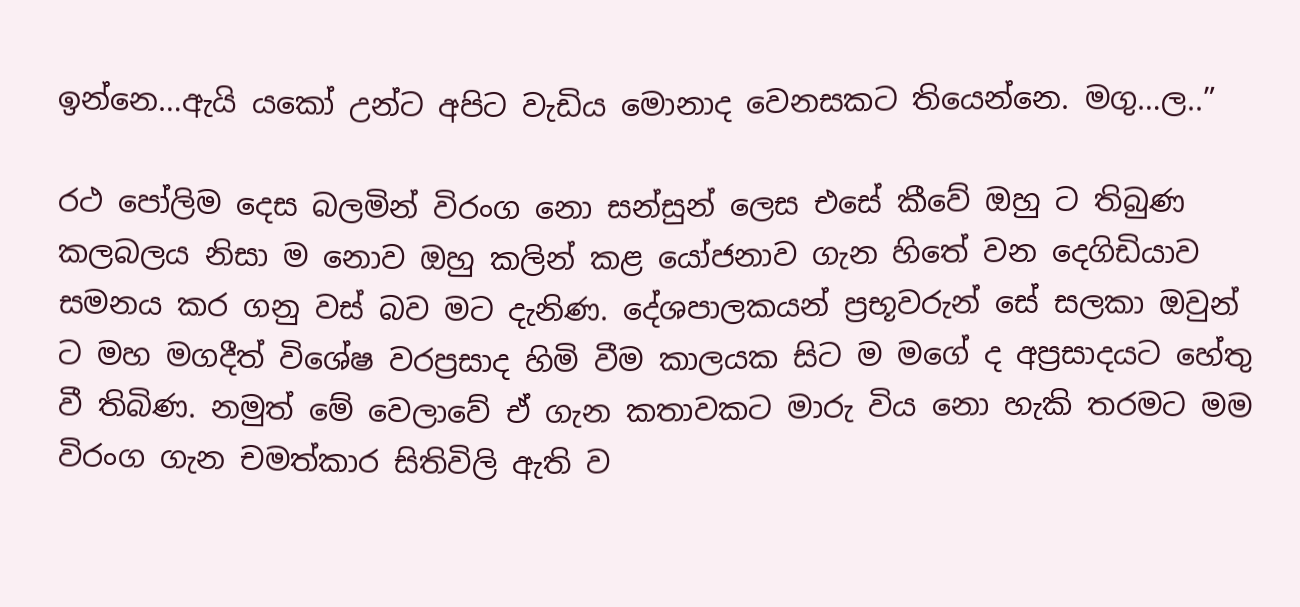ඉන්නෙ…ඇයි යකෝ උන්ට අපිට වැඩිය මොනාද වෙනසකට තියෙන්නෙ. මගු…ල..”

රථ පෝලිම දෙස බලමින් විරංග නො සන්සුන් ලෙස එසේ කීවේ ඔහු ට තිබුණ කලබලය නිසා ම නොව ඔහු කලින් කළ යෝජනාව ගැන හිතේ වන දෙගිඩියාව සමනය කර ගනු වස් බව මට දැනිණ. දේශපාලකයන් ප්‍රභූවරුන් සේ සලකා ඔවුන් ට මහ මගදීත් විශේෂ වරප්‍රසාද හිමි වීම කාලයක සිට ම මගේ ද අප්‍රසාදයට හේතු වී තිබිණ. නමුත් මේ වෙලාවේ ඒ ගැන කතාවකට මාරු විය නො හැකි තරමට මම විරංග ගැන චමත්කාර සිතිවිලි ඇති ව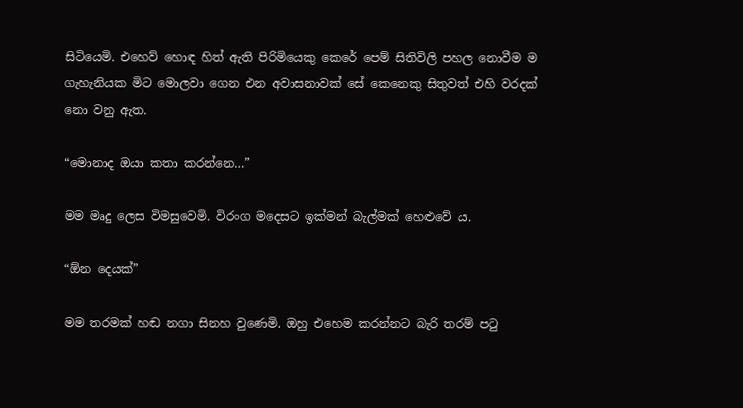සිටියෙමි. එහෙව් හොඳ හිත් ඇති පිරිමියෙකු කෙරේ පෙම් සිතිවිලි පහල නොවීම ම ගැහැනියක මිට මොලවා ගෙන එන අවාසනාවක් සේ කෙනෙකු සිතුවත් එහි වරදක් නො වනු ඇත.

“මොනාද ඔයා කතා කරන්නෙ…”

මම මෘදු ලෙස විමසුවෙමි. විරංග මදෙසට ඉක්මන් බැල්මක් හෙළුවේ ය.

“ඕන දෙයක්”

මම තරමක් හඬ නගා සිනහ වුණෙමි. ඔහු එහෙම කරන්නට බැරි තරම් පටු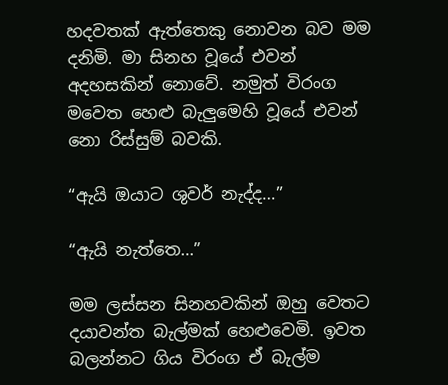හදවතක් ඇත්තෙකු නොවන බව මම දනිමි. මා සිනහ වූයේ එවන් අදහසකින් නොවේ. නමුත් විරංග මවෙත හෙළු බැලුමෙහි වූයේ එවන් නො රිස්සුම් බවකි.

“ඇයි ඔයාට ශුවර් නැද්ද…”

“ඇයි නැත්තෙ…”

මම ලස්සන සිනහවකින් ඔහු වෙතට දයාවන්ත බැල්මක් හෙළුවෙමි. ඉවත බලන්නට ගිය විරංග ඒ බැල්ම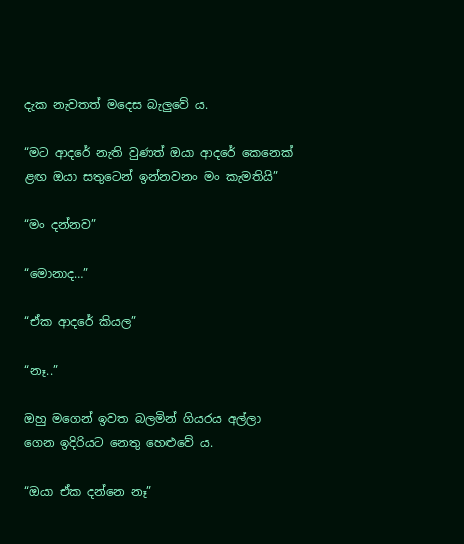දැක නැවතත් මදෙස බැලුවේ ය.

“මට ආදරේ නැති වුණත් ඔයා ආදරේ කෙනෙක් ළඟ ඔයා සතුටෙන් ඉන්නවනං මං කැමතියි”

“මං දන්නව”

“මොනාද…”

“ඒක ආදරේ කියල”

“නෑ..”

ඔහු මගෙන් ඉවත බලමින් ගියරය අල්ලා ගෙන ඉදිරියට නෙතු හෙළුවේ ය.

“ඔයා ඒක දන්නෙ නෑ”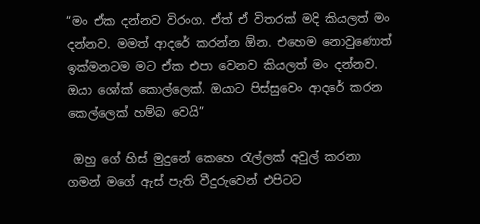“මං ඒක දන්නව විරංග. ඒත් ඒ විතරක් මදි කියලත් මං දන්නව. මමත් ආදරේ කරන්න ඕන. එහෙම නොවුණොත් ඉක්මනටම මට ඒක එපා වෙනව කියලත් මං දන්නව. ඔයා ශෝක් කොල්ලෙක්. ඔයාට පිස්සුවෙං ආදරේ කරන කෙල්ලෙක් හම්බ වෙයි”

 ඔහු ගේ හිස් මුදුනේ කෙහෙ රැල්ලක් අවුල් කරනා ගමන් මගේ ඇස් පැති වීදුරුවෙන් එපිටට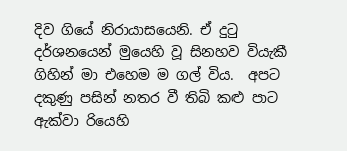දිව ගියේ නිරායාසයෙනි. ඒ දුටු දර්ශනයෙන් මුයෙහි වූ සිනහව වියැකී ගිහින් මා එහෙම ම ගල් විය.  අපට දකුණු පසින් නතර වී තිබි කළු පාට ඇක්වා රියෙහි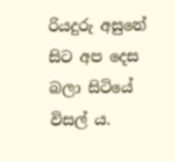රියදුරු අසුනේ සිට අප දෙස බලා සිටියේ විසල් ය.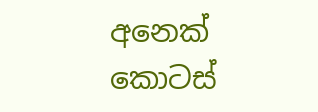අනෙක් කොටස්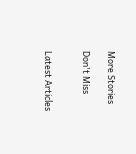More Stories

Don't Miss


Latest Articles